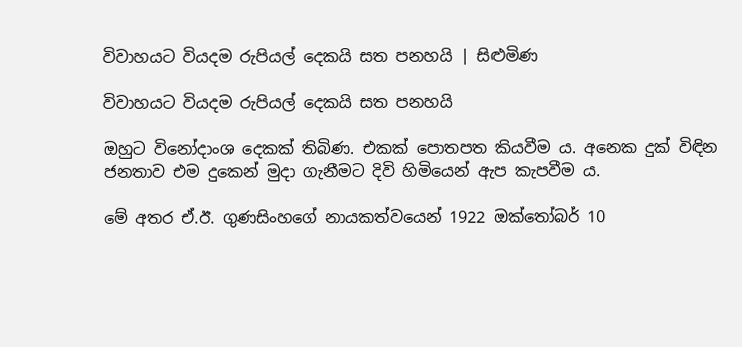විවාහයට වියදම රුපියල් දෙකයි සත පනහයි | සිළුමිණ

විවාහයට වියදම රුපියල් දෙකයි සත පනහයි

ඔහුට විනෝදාංශ දෙකක් තිබිණ. එකක් පොතපත කියවීම ය. අනෙක දුක් විඳින ජනතාව එම දුකෙන් මුදා ගැනීමට දිවි හිමියෙන් ඇප කැපවීම ය.

මේ අතර ඒ.ඊ. ගුණසිංහගේ නායකත්වයෙන් 1922 ඔක්තෝබර් 10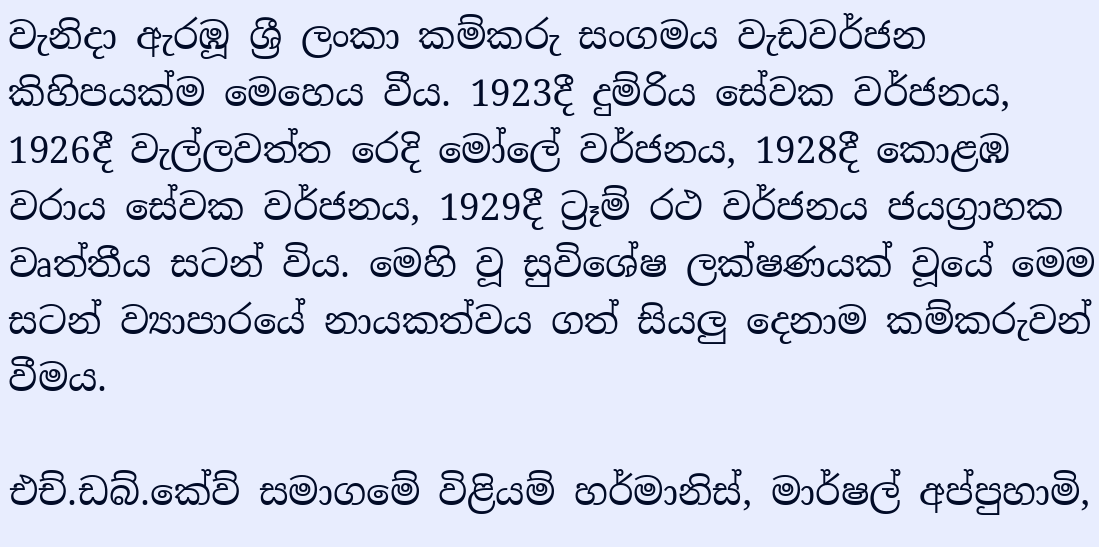වැනිදා ඇරඹූ ශ්‍රී ලංකා කම්කරු සංගමය වැඩවර්ජන කිහිපයක්ම මෙහෙය වීය. 1923දී දුම්රිය සේවක වර්ජනය, 1926දී වැල්ලවත්ත රෙදි මෝලේ වර්ජනය, 1928දී කොළඹ වරාය සේවක වර්ජනය, 1929දී ට්‍රෑම් රථ වර්ජනය ජයග්‍රාහක වෘත්තීය සටන් විය. මෙහි වූ සුවිශේෂ ලක්ෂණයක් වූයේ මෙම සටන් ව්‍යාපාරයේ නායකත්වය ගත් සියලු දෙනාම කම්කරුවන් වීමය.

එච්.ඩබ්.කේව් සමාගමේ විළියම් හර්මානිස්, මාර්ෂල් අප්පුහාමි,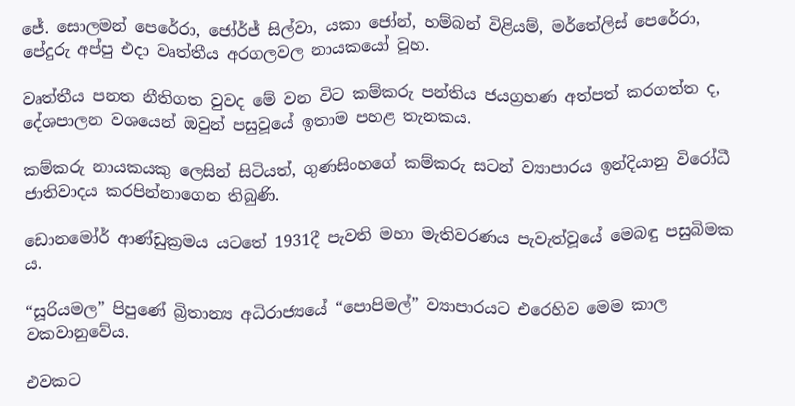ජේ. සොලමන් පෙරේරා, ජෝර්ජ් සිල්වා, යකා ජෝන්, හම්බන් විළියම්, මර්තේලිස් පෙරේරා, පේදුරු අප්පු එදා වෘත්තීය අරගලවල නායකයෝ වූහ.

වෘත්තීය පනත නීතිගත වුවද මේ වන විට කම්කරු පන්තිය ජයග්‍රහණ අත්පත් කරගත්ත ද, දේශපාලන වශයෙන් ඔවුන් පසුවූයේ ඉතාම පහළ තැනකය.

කම්කරු නායකයකු ලෙසින් සිටියත්, ගුණසිංහගේ කම්කරු සටන් ව්‍යාපාරය ඉන්දියානු විරෝධී ජාතිවාදය කරපින්නාගෙන තිබුණි.

ඩොනමෝර් ආණ්ඩුක්‍රමය යටතේ 1931දී පැවති මහා මැතිවරණය පැවැත්වූයේ මෙබඳු පසුබිමක ය.

“සූරියමල” පිපුණේ බ්‍රිතාන්‍ය අධිරාජ්‍යයේ “පොපිමල්” ව්‍යාපාරයට එරෙහිව මෙම කාල වකවානුවේය.

එවකට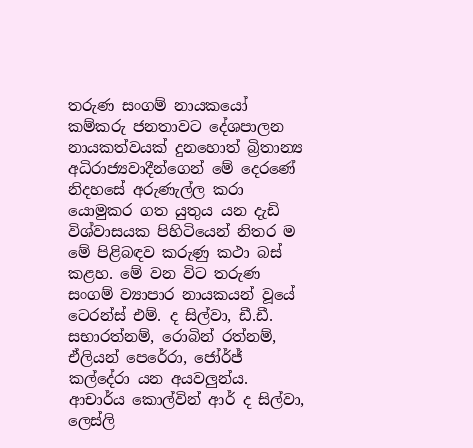තරුණ සංගම් නායකයෝ කම්කරු ජනතාවට දේශපාලන නායකත්වයක් දුනහොත් බ්‍රිතාන්‍ය අධිරාජ්‍යවාදීන්ගෙන් මේ දෙරණේ නිදහසේ අරුණැල්ල කරා යොමුකර ගත යුතුය යන දැඩි විශ්වාසයක පිහිටියෙන් නිතර ම මේ පිළිබඳව කරුණු කථා බස් කළහ. මේ වන විට තරුණ සංගම් ව්‍යාපාර නායකයන් වූයේ ටෙරන්ස් එම්. ද සිල්වා, ඩී.ඩී. සභාරත්නම්, රොබින් රත්නම්, ඒලියන් පෙරේරා, ජෝර්ජ් කල්දේරා යන අයවලුන්ය. ආචාර්ය කොල්වින් ආර් ද සිල්වා, ලෙස්ලි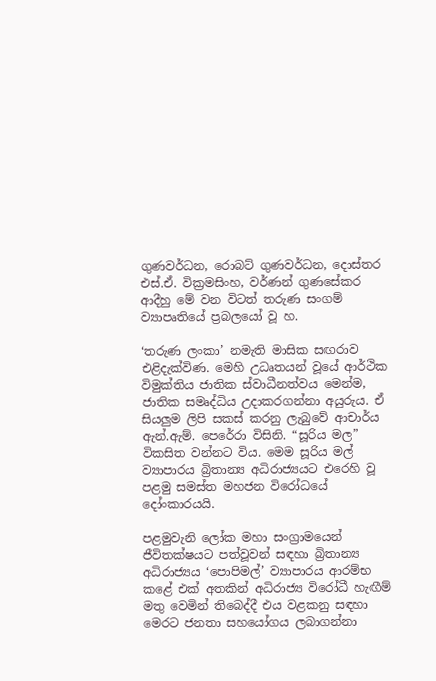ගුණවර්ධන, රොබට් ගුණවර්ධන, දොස්තර එස්.ඒ. වික්‍රමසිංහ, වර්ණන් ගුණසේකර ආදීහු මේ වන විටත් තරුණ සංගම් ව්‍යාපෘතියේ ප්‍රබලයෝ වූ හ.

‘තරුණ ලංකා’ නමැති මාසික සඟරාව එළිදැක්විණ. මෙහි උධෘතයන් වූයේ ආර්ථික විමුක්තිය ජාතික ස්වාධීනත්වය මෙන්ම, ජාතික සමෘද්ධිය උදාකරගන්නා අයුරුය. ඒ සියලුම ලිපි සකස් කරනු ලැබුවේ ආචාර්ය ඇන්.ඇම්. පෙරේරා විසිනි. “සූරිය මල” විකසිත වන්නට විය. මෙම සූරිය මල් ව්‍යාපාරය බ්‍රිතාන්‍ය අධිරාජ්‍යයට එරෙහි වූ පළමු සමස්ත මහජන විරෝධයේ දෝංකාරයයි.

පළමුවැනි ලෝක මහා සංග්‍රාමයෙන් ජීවිතක්ෂයට පත්වූවන් සඳහා බ්‍රිතාන්‍ය අධිරාජ්‍යය ‘පොපිමල්’ ව්‍යාපාරය ආරම්භ කළේ එක් අතකින් අධිරාජ්‍ය විරෝධී හැඟීම් මතු වෙමින් තිබෙද්දී එය වළකනු සඳහා මෙරට ජනතා සහයෝගය ලබාගන්නා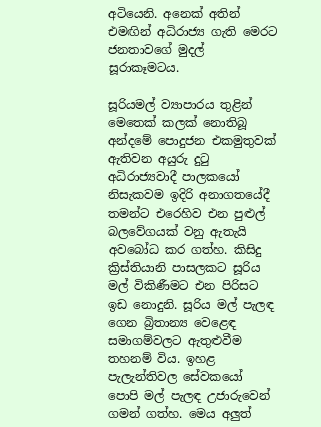අටියෙනි. අනෙක් අතින් එමඟින් අධිරාජ්‍ය ගැති මෙරට ජනතාවගේ මුදල් සූරාකෑමටය.

සූරියමල් ව්‍යාපාරය තුළින් මෙතෙක් කලක් නොතිබූ අන්දමේ පොදුජන එකමුතුවක් ඇතිවන අයුරු දුටු අධිරාජ්‍යවාදී පාලකයෝ නිසැකවම ඉදිරි අනාගතයේදී තමන්ට එරෙහිව එන පුළුල් බලවේගයක් වනු ඇතැයි අවබෝධ කර ගත්හ. කිසිදු ක්‍රිස්තියානි පාසලකට සූරිය මල් විකිණීමට එන පිරිසට ඉඩ නොදුනි. සූරිය මල් පැලඳ ගෙන බ්‍රිතාන්‍ය වෙළෙඳ සමාගම්වලට ඇතුළුවීම තහනම් විය. ඉහළ පැලැන්තිවල සේවකයෝ පොපි මල් පැලඳ උජාරුවෙන් ගමන් ගත්හ. මෙය අලුත්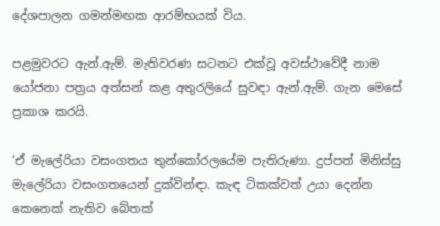දේශපාලන ගමන්මඟක ආරම්භයක් විය.

පළමුවරට ඇන්.ඇම්. මැතිවරණ සටනට එක්වූ අවස්ථාවේදී නාම යෝජනා පත්‍රය අත්සන් කළ අතුරලියේ සුවඳා ඇන්.ඇම්. ගැන මෙසේ ප්‍රකාශ කරයි.

‘ඒ මැලේරියා වසංගතය තුන්කෝරලයේම පැතිරුණා. දුප්පත් මිනිස්සු මැලේරියා වසංගතයෙන් දුක්වින්ඳා. කැඳ ටිකක්වත් උයා දෙන්න කෙනෙක් නැතිව බේතක්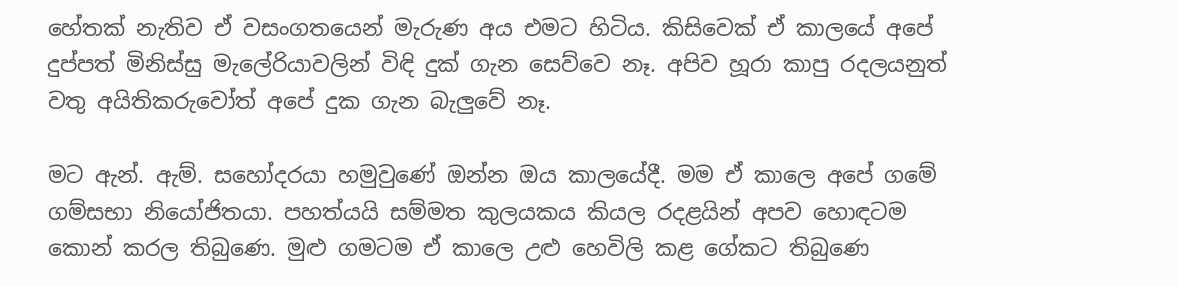හේතක් නැතිව ඒ වසංගතයෙන් මැරුණ අය එමට හිටිය. කිසිවෙක් ඒ කාලයේ අපේ දුප්පත් මිනිස්සු මැලේරියාවලින් විඳි දුක් ගැන සෙව්වෙ නෑ. අපිව හූරා කාපු රදලයනුත් වතු අයිතිකරුවෝත් අපේ දුක ගැන බැලුවේ නෑ.

මට ඇන්. ඇම්. සහෝදරයා හමුවුණේ ඔන්න ඔය කාලයේදී. මම ඒ කාලෙ අපේ ගමේ ගම්සභා නියෝජිතයා. පහත්යයි සම්මත කුලයකය කියල රදළයින් අපව හොඳටම කොන් කරල තිබුණෙ. මුළු ගමටම ඒ කාලෙ උළු හෙවිලි කළ ගේකට තිබුණෙ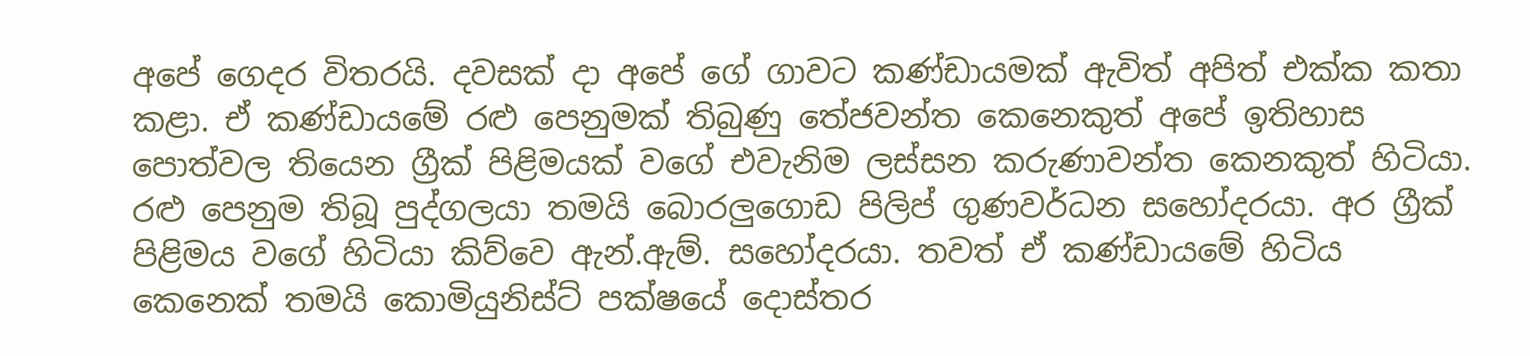අපේ ගෙදර විතරයි. දවසක් දා අපේ ගේ ගාවට කණ්ඩායමක් ඇවිත් අපිත් එක්ක කතා කළා. ඒ කණ්ඩායමේ රළු පෙනුමක් තිබුණු තේජවන්ත කෙනෙකුත් අපේ ඉතිහාස පොත්වල තියෙන ග්‍රීක් පිළිමයක් වගේ එවැනිම ලස්සන කරුණාවන්ත කෙනකුත් හිටියා. රළු පෙනුම තිබූ පුද්ගලයා තමයි බොරලුගොඩ පිලිප් ගුණවර්ධන සහෝදරයා. අර ග්‍රීක් පිළිමය වගේ හිටියා කිව්වෙ ඇන්.ඇම්. සහෝදරයා. තවත් ඒ කණ්ඩායමේ හිටිය කෙනෙක් තමයි කොමියුනිස්ට් පක්ෂයේ දොස්තර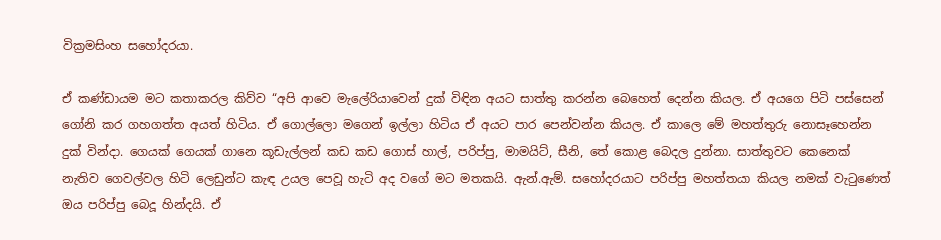වික්‍රමසිංහ සහෝදරයා.

ඒ කණ්ඩායම මට කතාකරල කිව්ව “අපි ආවෙ මැලේරියාවෙන් දුක් විඳින අයට සාත්තු කරන්න බෙහෙත් දෙන්න කියල. ඒ අයගෙ පිටි පස්සෙන් ගෝනි කර ගහගත්ත අයත් හිටිය. ඒ ගොල්ලො මගෙන් ඉල්ලා හිටිය ඒ අයට පාර පෙන්වන්න කියල. ඒ කාලෙ මේ මහත්තුරු නොසෑහෙන්න දුක් වින්දා. ගෙයක් ගෙයක් ගානෙ කූඩැල්ලන් කඩ කඩ ගොස් හාල්, පරිප්පු, මාමයිට්, සීනි, තේ කොළ බෙදල දුන්නා. සාත්තුවට කෙනෙක් නැතිව ගෙවල්වල හිටි ලෙඩුන්ට කැඳ උයල පෙවූ හැටි අද වගේ මට මතකයි. ඇන්.ඇම්. සහෝදරයාට පරිප්පු මහත්තයා කියල නමක් වැටුණෙත් ඔය පරිප්පු බෙදූ හින්දයි. ඒ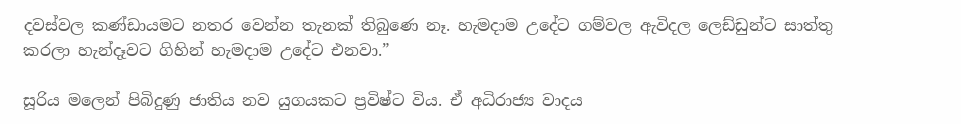දවස්වල කණ්ඩායමට නතර වෙන්න තැනක් තිබුණෙ නෑ. හැමදාම උදේට ගම්වල ඇවිදල ලෙඩ්ඩුන්ට සාත්තු කරලා හැන්දෑවට ගිහින් හැමදාම උදේට එනවා.”

සූරිය මලෙන් පිබිදුණු ජාතිය නව යුගයකට ප්‍රවිෂ්ට විය. ඒ අධිරාජ්‍ය වාදය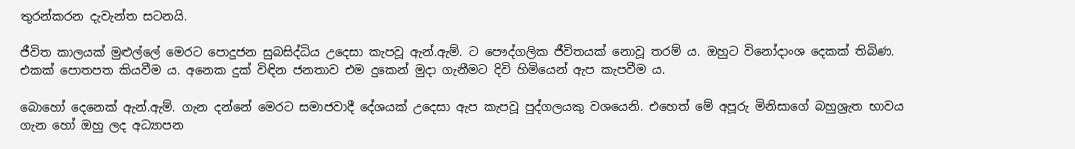තුරන්කරන දැවැන්ත සටනයි.

ජීවිත කාලයක් මුළුල්ලේ මෙරට පොදුජන සුබසිද්ධිය උදෙසා කැපවූ ඇන්.ඇම්. ට පෞද්ගලික ජීවිතයක් නොවූ තරම් ය. ඔහුට විනෝදාංශ දෙකක් තිබිණ. එකක් පොතපත කියවීම ය. අනෙක දුක් විඳින ජනතාව එම දුකෙන් මුදා ගැනීමට දිවි හිමියෙන් ඇප කැපවීම ය.

බොහෝ දෙනෙක් ඇන්.ඇම්. ගැන දන්නේ මෙරට සමාජවාදී දේශයක් උදෙසා ඇප කැපවූ පුද්ගලයකු වශයෙනි. එහෙත් මේ අපූරු මිනිසාගේ බහුශ්‍රැත භාවය ගැන හෝ ඔහු ලද අධ්‍යාපන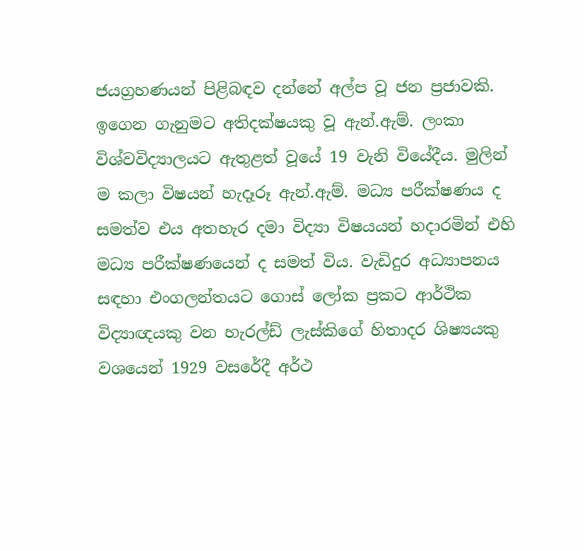ජයග්‍රහණයන් පිළිබඳව දන්නේ අල්ප වූ ජන ප්‍රජාවකි. ඉගෙන ගැනුමට අතිදක්ෂයකු වූ ඇන්.ඇම්. ලංකා විශ්වවිද්‍යාලයට ඇතුළත් වූයේ 19 වැනි වියේදීය. මුලින් ම කලා විෂයන් හැදෑරූ ඇන්.ඇම්. මධ්‍ය පරීක්ෂණය ද සමත්ව එය අතහැර දමා විද්‍යා විෂයයන් හදාරමින් එහි මධ්‍ය පරීක්ෂණයෙන් ද සමත් විය. වැඩිදුර අධ්‍යාපනය සඳහා එංගලන්තයට ගොස් ලෝක ප්‍රකට ආර්ථික විද්‍යාඥයකු වන හැරල්ඩ් ලැස්කිගේ හිතාදර ශිෂ්‍යයකු වශයෙන් 1929 වසරේදී අර්ථ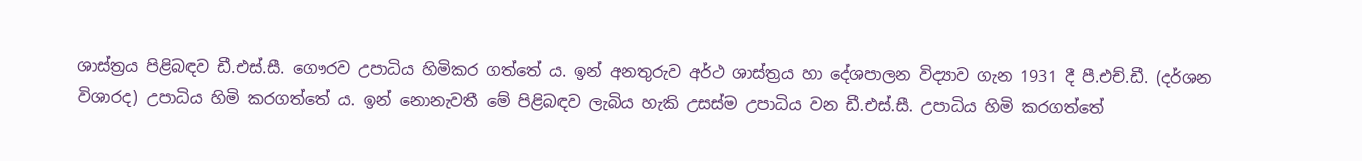ශාස්ත්‍රය පිළිබඳව ඩී.එස්.සී. ගෞරව උපාධිය හිමිකර ගත්තේ ය. ඉන් අනතුරුව අර්ථ ශාස්ත්‍රය හා දේශපාලන විද්‍යාව ගැන 1931 දී පී.එච්.ඩී. (දර්ශන විශාරද) උපාධිය හිමි කරගත්තේ ය. ඉන් නොනැවතී මේ පිළිබඳව ලැබිය හැකි උසස්ම උපාධිය වන ඩී.එස්.සී. උපාධිය හිමි කරගත්තේ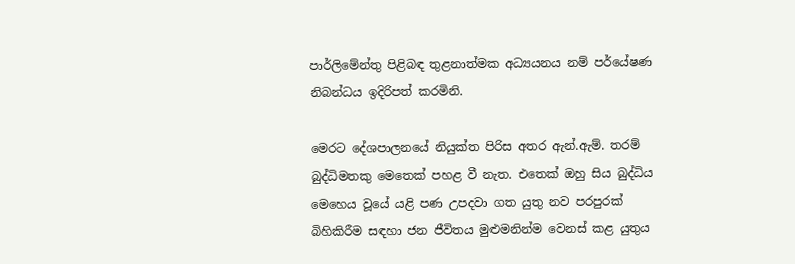පාර්ලිමේන්තු පිළිබඳ තුළනාත්මක අධ්‍යයනය නම් පර්යේෂණ නිබන්ධය ඉදිරිපත් කරමිනි.

මෙරට දේශපාලනයේ නියුක්ත පිරිස අතර ඇන්.ඇම්. තරම් බුද්ධිමතකු මෙතෙක් පහළ වී නැත. එතෙක් ඔහු සිය බුද්ධිය මෙහෙය වූයේ යළි පණ උපදවා ගත යුතු නව පරපුරක් බිහිකිරීම සඳහා ජන ජීවිතය මුළුමනින්ම වෙනස් කළ යුතුය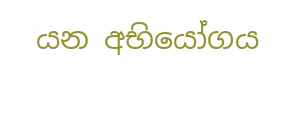යන අභියෝගය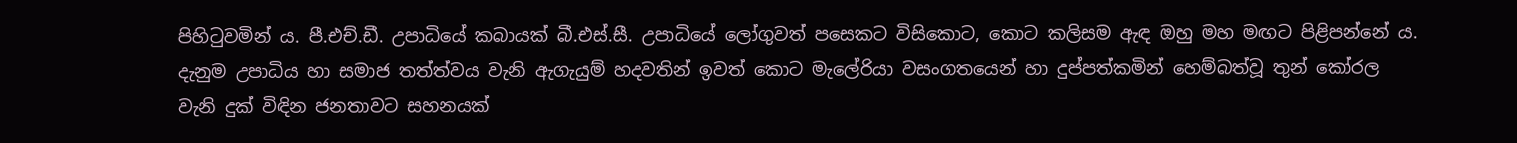පිහිටුවමින් ය. පී.එච්.ඩී. උපාධියේ කබායක් බී.එස්.සී. උපාධියේ ලෝගුවත් පසෙකට විසිකොට, කොට කලිසම ඇඳ ඔහු මහ මඟට පිළිපන්නේ ය. දැනුම උපාධිය හා සමාජ තත්ත්වය වැනි ඇගැයුම් හදවතින් ඉවත් කොට මැලේරියා වසංගතයෙන් හා දුප්පත්කමින් හෙම්බත්වූ තුන් කෝරල වැනි දුක් විඳින ජනතාවට සහනයක්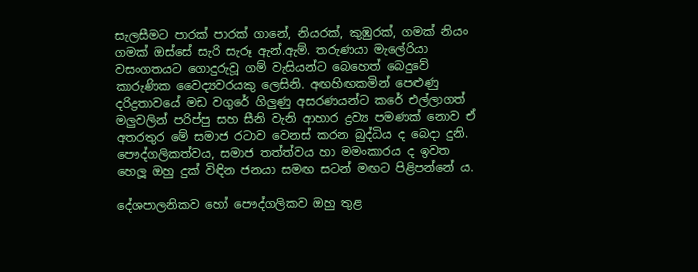සැලසීමට පාරක් පාරක් ගානේ, නියරක්, කුඹුරක්, ගමක් නියං ගමක් ඔස්සේ සැරි සැරූ ඇන්.ඇම්. තරුණයා මැලේරියා වසංගතයට ගොදුරුවූ ගම් වැසියන්ට බෙහෙත් බෙදුවේ කාරුණික වෛද්‍යවරයකු ලෙසිනි. අඟහිඟකමින් පෙළුණු දරිද්‍රතාවයේ මඩ වගුරේ ගිලුණු අසරණයන්ට කරේ එල්ලාගත් මලුවලින් පරිප්පු සහ සීනි වැනි ආහාර ද්‍රව්‍ය පමණක් නොව ඒ අතරතුර මේ සමාජ රටාව වෙනස් කරන බුද්ධිය ද බෙදා දුනි. පෞද්ගලිකත්වය, සමාජ තත්ත්වය හා මමංකාරය ද ඉවත හෙලූ ඔහු දුක් විඳින ජනයා සමඟ සටන් මඟට පිළිපන්නේ ය.

දේශපාලනිකව හෝ පෞද්ගලිකව ඔහු තුළ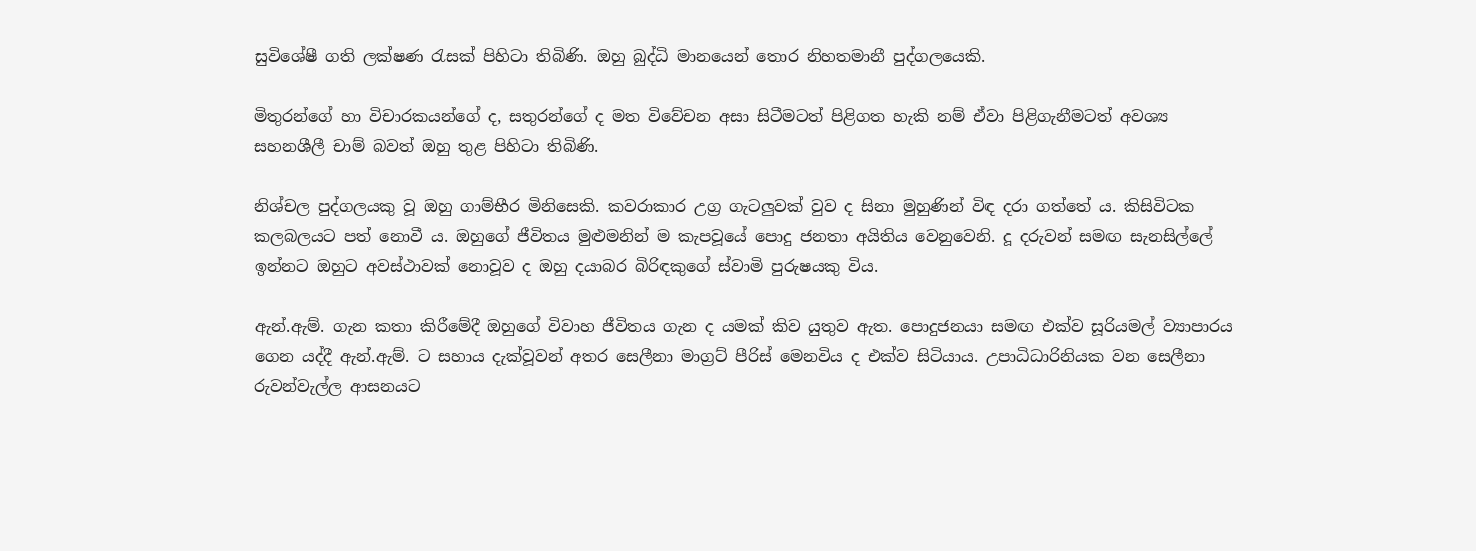සුවිශේෂී ගති ලක්ෂණ රැසක් පිහිටා තිබිණි. ඔහු බුද්ධි මානයෙන් තොර නිහතමානී පුද්ගලයෙකි.

මිතුරන්ගේ හා විචාරකයන්ගේ ද, සතුරන්ගේ ද මත විවේචන අසා සිටීමටත් පිළිගත හැකි නම් ඒවා පිළිගැනීමටත් අවශ්‍ය සහනශීලී චාම් බවත් ඔහු තුළ පිහිටා තිබිණි.

නිශ්චල පුද්ගලයකු වූ ඔහු ගාම්භීර මිනිසෙකි. කවරාකාර උග්‍ර ගැටලුවක් වුව ද සිනා මුහුණින් විඳ දරා ගත්තේ ය. කිසිවිටක කලබලයට පත් නොවී ය. ඔහුගේ ජීවිතය මුළුමනින් ම කැපවූයේ පොදු ජනතා අයිතිය වෙනුවෙනි. දූ දරුවන් සමඟ සැනසිල්ලේ ඉන්නට ඔහුට අවස්ථාවක් නොවූව ද ඔහු දයාබර බිරිඳකුගේ ස්වාමි පුරුෂයකු විය.

ඇන්.ඇම්. ගැන කතා කිරීමේදී ඔහුගේ විවාහ ජීවිතය ගැන ද යමක් කිව යුතුව ඇත. පොදුජනයා සමඟ එක්ව සූරියමල් ව්‍යාපාරය ගෙන යද්දී ඇන්.ඇම්. ට සහාය දැක්වූවන් අතර සෙලීනා මාග්‍රට් පීරිස් මෙනවිය ද එක්ව සිටියාය. උපාධිධාරිනියක වන සෙලීනා රුවන්වැල්ල ආසනයට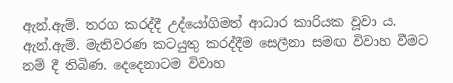ඇන්.ඇම්. තරග කරද්දී උද්යෝගිමත් ආධාර කාරියක වූවා ය. ඇන්.ඇම්. මැතිවරණ කටයුතු කරද්දීම සෙලීනා සමඟ විවාහ වීමට නම් දී තිබිණ. දෙදෙනාටම විවාහ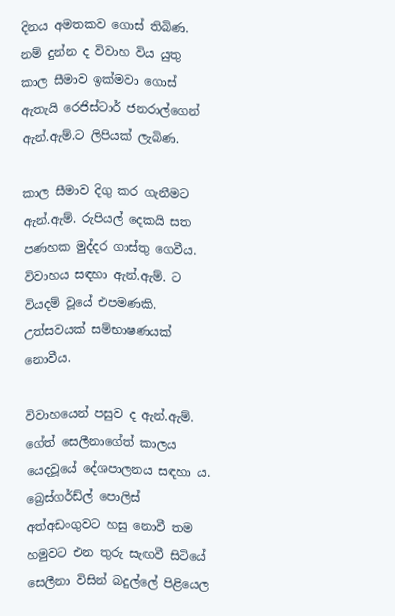දිනය අමතකව ගොස් තිබිණ. නම් දුන්න ද විවාහ විය යුතු කාල සීමාව ඉක්මවා ගොස් ඇතැයි රෙජිස්ටාර් ජනරාල්ගෙන් ඇන්.ඇම්.ට ලිපියක් ලැබිණ.

කාල සීමාව දිගු කර ගැනීමට ඇන්.ඇම්. රුපියල් දෙකයි සත පණහක මුද්දර ගාස්තු ගෙවීය. විවාහය සඳහා ඇන්.ඇම්. ට වියදම් වූයේ එපමණකි. උත්සවයක් සම්භාෂණයක් නොවීය.

විවාහයෙන් පසුව ද ඇන්.ඇම්. ගේත් සෙලීනාගේත් කාලය යෙදවූයේ දේශපාලනය සඳහා ය. බ්‍රෙස්ගර්ඩ්ල් පොලිස් අත්අඩංගුවට හසු නොවී තම හමුවට එන තුරු සැඟවී සිටියේ සෙලීනා විසින් බදුල්ලේ පිළියෙල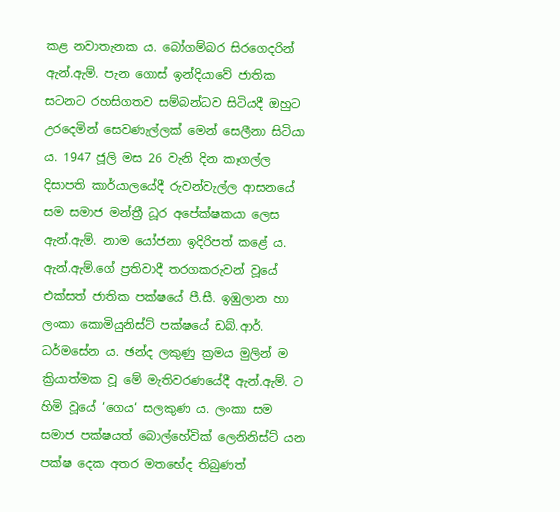කළ නවාතැනක ය. බෝගම්බර සිරගෙදරින් ඇන්.ඇම්. පැන ගොස් ඉන්දියාවේ ජාතික සටනට රහසිගතව සම්බන්ධව සිටියදී ඔහුට උරදෙමින් සෙවණැල්ලක් මෙන් සෙලීනා සිටියා ය. 1947 ජූලි මස 26 වැනි දින කෑගල්ල දිසාපති කාර්යාලයේදී රුවන්වැල්ල ආසනයේ සම සමාජ මන්ත්‍රී ධූර අපේක්ෂකයා ලෙස ඇන්.ඇම්. නාම යෝජනා ඉදිරිපත් කළේ ය. ඇන්.ඇම්.ගේ ප්‍රතිවාදී තරගකරුවන් වූයේ එක්සත් ජාතික පක්ෂයේ පී.සී. ඉඹුලාන හා ලංකා කොමියුනිස්ට් පක්ෂයේ ඩබ්.ආර්. ධර්මසේන ය. ඡන්ද ලකුණු ක්‍රමය මුලින් ම ක්‍රියාත්මක වූ මේ මැතිවරණයේදී ඇන්.ඇම්. ට හිමි වූයේ ‘ගෙය‘ සලකුණ ය. ලංකා සම සමාජ පක්ෂයත් බොල්හේවික් ලෙනිනිස්ට් යන පක්ෂ දෙක අතර මතභේද තිබුණත්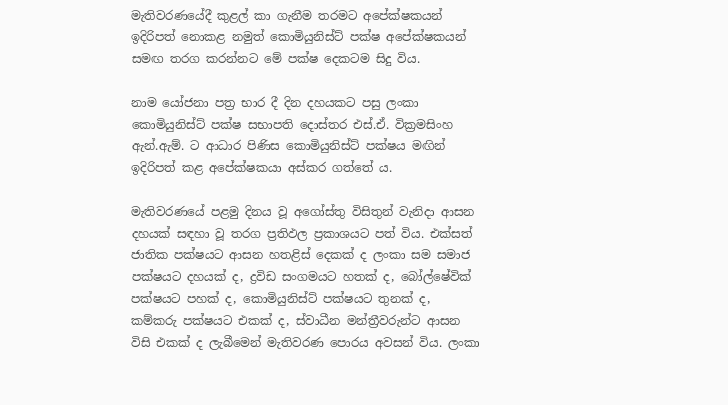මැතිවරණයේදී කුළල් කා ගැනීම තරමට අපේක්ෂකයන් ඉදිරිපත් නොකළ නමුත් කොමියුනිස්ට් පක්ෂ අපේක්ෂකයන් සමඟ තරග කරන්නට මේ පක්ෂ දෙකටම සිදු විය.

නාම යෝජනා පත්‍ර භාර දී දින දහයකට පසු ලංකා කොමියුනිස්ට් පක්ෂ සභාපති දොස්තර එස්.ඒ. වික්‍රමසිංහ ඇන්.ඇම්. ට ආධාර පිණිස කොමියුනිස්ට් පක්ෂය මඟින් ඉදිරිපත් කළ අපේක්ෂකයා අස්කර ගත්තේ ය.

මැතිවරණයේ පළමු දිනය වූ අගෝස්තු විසිතුන් වැනිදා ආසන දහයක් සඳහා වූ තරග ප්‍රතිඵල ප්‍රකාශයට පත් විය. එක්සත් ජාතික පක්ෂයට ආසන හතළිස් දෙකක් ද ලංකා සම සමාජ පක්ෂයට දහයක් ද, ද්‍රවිඩ සංගමයට හතක් ද, බෝල්ෂේවික් පක්ෂයට පහක් ද, කොමියුනිස්ට් පක්ෂයට තුනක් ද, කම්කරු පක්ෂයට එකක් ද, ස්වාධීන මන්ත්‍රීවරුන්ට ආසන විසි එකක් ද ලැබීමෙන් මැතිවරණ පොරය අවසන් විය. ලංකා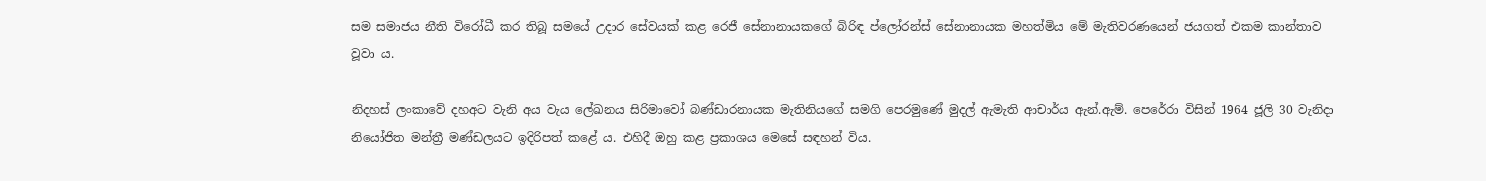සම සමාජය නීති විරෝධී කර තිබූ සමයේ උදාර සේවයක් කළ රෙජී සේනානායකගේ බිරිඳ ප්ලෝරන්ස් සේනානායක මහත්මිය මේ මැතිවරණයෙන් ජයගත් එකම කාන්තාව වූවා ය.

නිදහස් ලංකාවේ දහඅට වැනි අය වැය ලේඛනය සිරිමාවෝ බණ්ඩාරනායක මැතිනියගේ සමගි පෙරමුණේ මුදල් ඇමැති ආචාර්ය ඇන්.ඇම්. පෙරේරා විසින් 1964 ජූලි 30 වැනිදා නියෝජිත මන්ත්‍රී මණ්ඩලයට ඉදිරිපත් කළේ ය. එහිදී ඔහු කළ ප්‍රකාශය මෙසේ සඳහන් විය.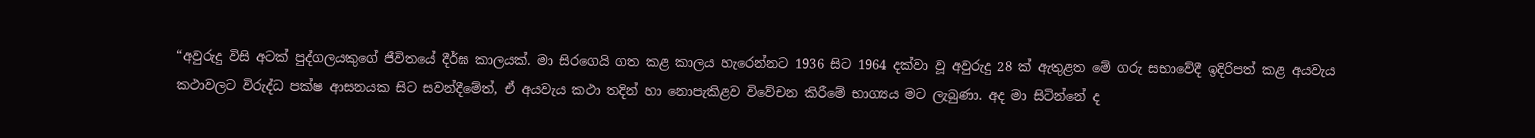“අවුරුදු විසි අටක් පුද්ගලයකුගේ ජීවිතයේ දීර්ඝ කාලයක්. මා සිරගෙයි ගත කළ කාලය හැරෙන්නට 1936 සිට 1964 දක්වා වූ අවුරුදු 28 ක් ඇතුළත මේ ගරු සභාවේදී ඉදිරිපත් කළ අයවැය කථාවලට විරුද්ධ පක්ෂ ආසනයක සිට සවන්දීමේත්, ඒ අයවැය කථා තදින් හා නොපැකිළව විවේචන කිරීමේ භාග්‍යය මට ලැබුණා. අද මා සිටින්නේ ද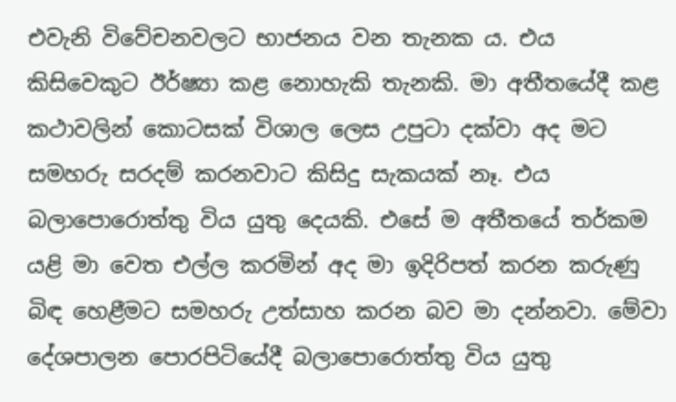එවැනි විවේචනවලට භාජනය වන තැනක ය. එය කිසිවෙකුට ඊර්ෂ්‍යා කළ නොහැකි තැනකි. මා අතීතයේදී කළ කථාවලින් කොටසක් විශාල ලෙස උපුටා දක්වා අද මට සමහරු සරදම් කරනවාට කිසිදු සැකයක් නෑ. එය බලාපොරොත්තු විය යුතු දෙයකි. එසේ ම අතීතයේ තර්කම යළි මා වෙත එල්ල කරමින් අද මා ඉදිරිපත් කරන කරුණු බිඳ හෙළීමට සමහරු උත්සාහ කරන බව මා දන්නවා. මේවා දේශපාලන පොරපිටියේදී බලාපොරොත්තු විය යුතු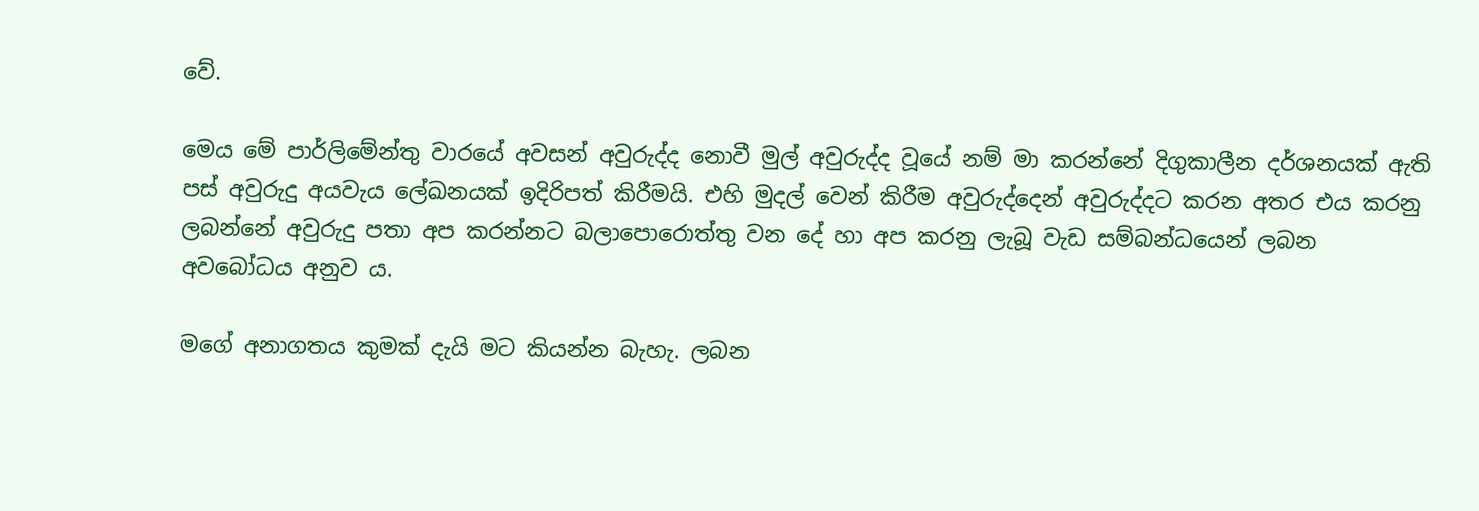වේ.

මෙය මේ පාර්ලිමේන්තු වාරයේ අවසන් අවුරුද්ද නොවී මුල් අවුරුද්ද වූයේ නම් මා කරන්නේ දිගුකාලීන දර්ශනයක් ඇති පස් අවුරුදු අයවැය ලේඛනයක් ඉදිරිපත් කිරීමයි. එහි මුදල් වෙන් කිරීම අවුරුද්දෙන් අවුරුද්දට කරන අතර එය කරනු ලබන්නේ අවුරුදු පතා අප කරන්නට බලාපොරොත්තු වන දේ හා අප කරනු ලැබූ වැඩ සම්බන්ධයෙන් ලබන අවබෝධය අනුව ය.

මගේ අනාගතය කුමක් දැයි මට කියන්න බැහැ. ලබන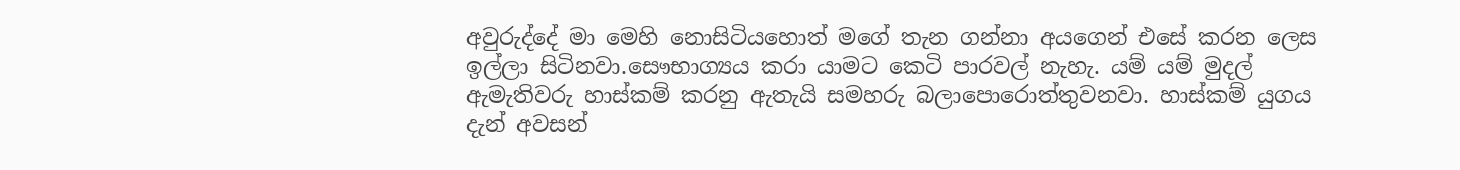අවුරුද්දේ මා මෙහි නොසිටියහොත් මගේ තැන ගන්නා අයගෙන් එසේ කරන ලෙස ඉල්ලා සිටිනවා.සෞභාග්‍යය කරා යාමට කෙටි පාරවල් නැහැ. යම් යම් මුදල් ඇමැතිවරු හාස්කම් කරනු ඇතැයි සමහරු බලාපොරොත්තුවනවා. හාස්කම් යුගය දැන් අවසන්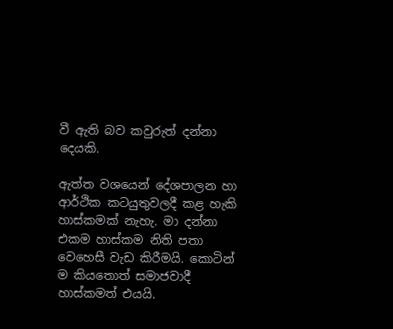වී ඇති බව කවුරුත් දන්නා දෙයකි.

ඇත්ත වශයෙන් දේශපාලන හා ආර්ථික කටයුතුවලදී කළ හැකි හාස්කමක් නැහැ. මා දන්නා එකම හාස්කම නිති පතා වෙහෙසී වැඩ කිරීමයි. කොටින් ම කියතොත් සමාජවාදී හාස්කමත් එයයි.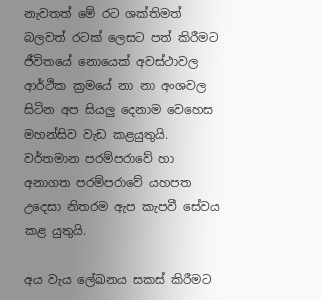නැවතත් මේ රට ශක්තිමත් බලවත් රටක් ලෙසට පත් කිරීමට ජීවිතයේ නොයෙක් අවස්ථාවල ආර්ථික ක්‍රමයේ නා නා අංශවල සිටින අප සියලු දෙනාම වෙහෙස මහන්සිව වැඩ කළයුතුයි. වර්තමාන පරම්පරාවේ හා අනාගත පරම්පරාවේ යහපත උදෙසා නිතරම ඇප කැපවී සේවය කළ යුතුයි.

අය වැය ලේඛනය සකස් කිරීමට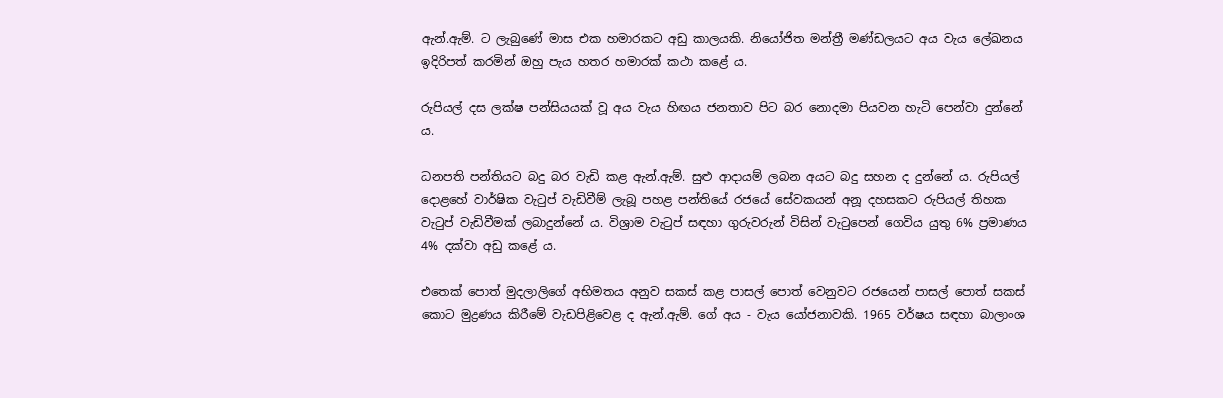ඇන්.ඇම්. ට ලැබුණේ මාස එක හමාරකට අඩු කාලයකි. නියෝජිත මන්ත්‍රී මණ්ඩලයට අය වැය ලේඛනය ඉදිරිපත් කරමින් ඔහු පැය හතර හමාරක් කථා කළේ ය.

රුපියල් දස ලක්ෂ පන්සියයක් වූ අය වැය හිඟය ජනතාව පිට බර නොදමා පියවන හැටි පෙන්වා දුන්නේ ය.

ධනපති පන්තියට බදු බර වැඩි කළ ඇන්.ඇම්. සුළු ආදායම් ලබන අයට බදු සහන ද දුන්නේ ය. රුපියල් දොළහේ වාර්ෂික වැටුප් වැඩිවීම් ලැබූ පහළ පන්තියේ රජයේ සේවකයන් අනූ දහසකට රුපියල් තිහක වැටුප් වැඩිවීමක් ලබාදුන්නේ ය. විශ්‍රාම වැටුප් සඳහා ගුරුවරුන් විසින් වැටුපෙන් ගෙවිය යුතු 6% ප්‍රමාණය 4% දක්වා අඩු කළේ ය.

එතෙක් පොත් මුදලාලිගේ අභිමතය අනුව සකස් කළ පාසල් පොත් වෙනුවට රජයෙන් පාසල් පොත් සකස් කොට මුද්‍රණය කිරීමේ වැඩපිළිවෙළ ද ඇන්.ඇම්. ගේ අය - වැය යෝජනාවකි. 1965 වර්ෂය සඳහා බාලාංශ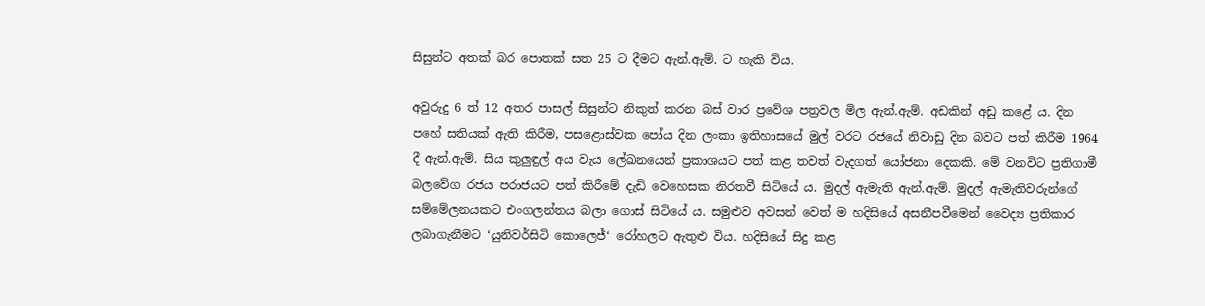සිසුන්ට අතක් බර පොතක් සත 25 ට දීමට ඇන්.ඇම්. ට හැකි විය.

අවුරුදු 6 ත් 12 අතර පාසල් සිසුන්ට නිකුත් කරන බස් වාර ප්‍රවේශ පත්‍රවල මිල ඇන්.ඇම්. අඩකින් අඩු කළේ ය. දින පහේ සතියක් ඇති කිරීම, පසළොස්වක පෝය දින ලංකා ඉතිහාසයේ මුල් වරට රජයේ නිවාඩු දින බවට පත් කිරීම 1964 දී ඇන්.ඇම්. සිය කුලුඳුල් අය වැය ලේඛනයෙන් ප්‍රකාශයට පත් කළ තවත් වැදගත් යෝජනා දෙකකි. මේ වනවිට ප්‍රතිගාමී බලවේග රජය පරාජයට පත් කිරීමේ දැඩි වෙහෙසක නිරතවී සිටියේ ය. මුදල් ඇමැති ඇන්.ඇම්. මුදල් ඇමැතිවරුන්ගේ සම්මේලනයකට එංගලන්තය බලා ගොස් සිටියේ ය. සමුළුව අවසන් වෙත් ම හදිසියේ අසනීපවීමෙන් වෛද්‍ය ප්‍රතිකාර ලබාගැනීමට ‘යුනිවර්සිටි කොලෙජ්‘ රෝහලට ඇතුළු විය. හදිසියේ සිදු කළ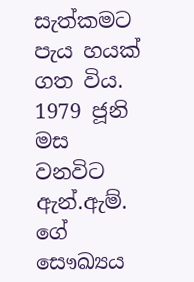සැත්කමට පැය හයක් ගත විය. 1979 ජූනි මස වනවිට ඇන්.ඇම්. ගේ සෞඛ්‍යය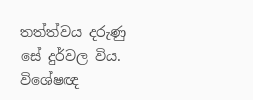තත්ත්වය දරුණු සේ දුර්වල විය. විශේෂඥ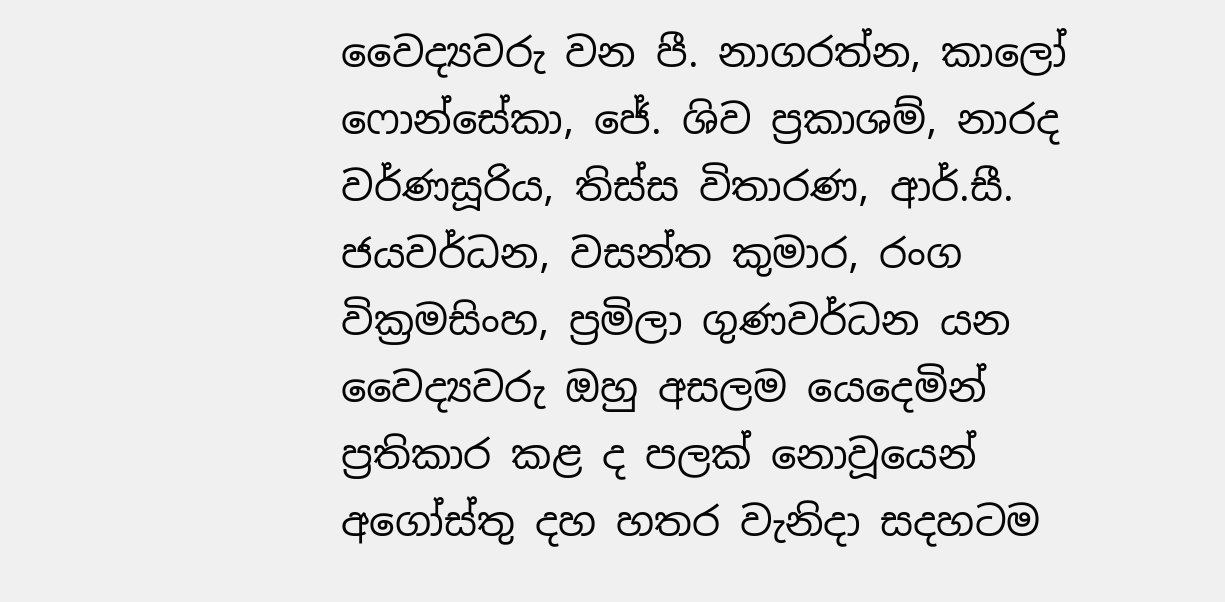වෛද්‍යවරු වන පී. නාගරත්න, කාලෝ ෆොන්සේකා, ජේ. ශිව ප්‍රකාශම්, නාරද වර්ණසූරිය, තිස්ස විතාරණ, ආර්.සී. ජයවර්ධන, වසන්ත කුමාර, රංග වික්‍රමසිංහ, ප්‍රමිලා ගුණවර්ධන යන වෛද්‍යවරු ඔහු අසලම යෙදෙමින් ප්‍රතිකාර කළ ද පලක් නොවූයෙන් අගෝස්තු දහ හතර වැනිදා සදහටම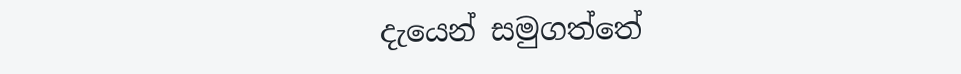දැයෙන් සමුගත්තේ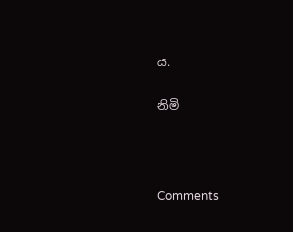ය.

නිමි



Comments